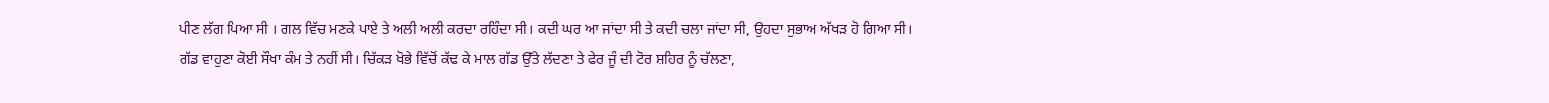ਪੀਣ ਲੱਗ ਪਿਆ ਸੀ । ਗਲ ਵਿੱਚ ਮਣਕੇ ਪਾਏ ਤੇ ਅਲੀ ਅਲੀ ਕਰਦਾ ਰਹਿੰਦਾ ਸੀ। ਕਦੀ ਘਰ ਆ ਜਾਂਦਾ ਸੀ ਤੇ ਕਦੀ ਚਲਾ ਜਾਂਦਾ ਸੀ, ਉਹਦਾ ਸੁਭਾਅ ਅੱਖੜ ਹੋ ਗਿਆ ਸੀ।
ਗੱਡ ਵਾਹੁਣਾ ਕੋਈ ਸੌਖਾ ਕੰਮ ਤੇ ਨਹੀਂ ਸੀ। ਚਿੱਕੜ ਖੋਭੇ ਵਿੱਚੋਂ ਕੱਢ ਕੇ ਮਾਲ ਗੱਡ ਉੱਤੇ ਲੱਦਣਾ ਤੇ ਫੇਰ ਜੂੰ ਦੀ ਟੋਰ ਸ਼ਹਿਰ ਨੂੰ ਚੱਲਣਾ,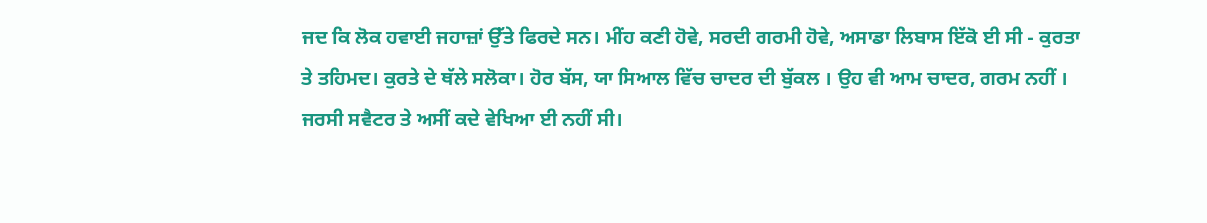ਜਦ ਕਿ ਲੋਕ ਹਵਾਈ ਜਹਾਜ਼ਾਂ ਉੱਤੇ ਫਿਰਦੇ ਸਨ। ਮੀਂਹ ਕਣੀ ਹੋਵੇ, ਸਰਦੀ ਗਰਮੀ ਹੋਵੇ, ਅਸਾਡਾ ਲਿਬਾਸ ਇੱਕੋ ਈ ਸੀ - ਕੁਰਤਾ ਤੇ ਤਹਿਮਦ। ਕੁਰਤੇ ਦੇ ਥੱਲੇ ਸਲੋਕਾ। ਹੋਰ ਬੱਸ, ਯਾ ਸਿਆਲ ਵਿੱਚ ਚਾਦਰ ਦੀ ਬੁੱਕਲ । ਉਹ ਵੀ ਆਮ ਚਾਦਰ, ਗਰਮ ਨਹੀਂ । ਜਰਸੀ ਸਵੈਟਰ ਤੇ ਅਸੀਂ ਕਦੇ ਵੇਖਿਆ ਈ ਨਹੀਂ ਸੀ।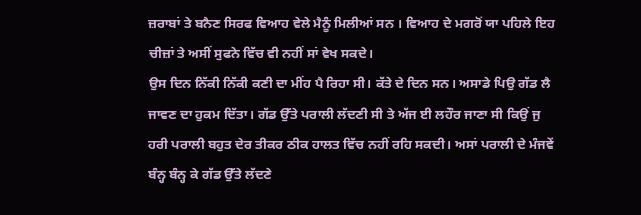ਜ਼ਰਾਬਾਂ ਤੇ ਬਨੈਣ ਸਿਰਫ ਵਿਆਹ ਵੇਲੇ ਮੈਨੂੰ ਮਿਲੀਆਂ ਸਨ । ਵਿਆਹ ਦੇ ਮਗਰੋਂ ਯਾ ਪਹਿਲੇ ਇਹ ਚੀਜ਼ਾਂ ਤੇ ਅਸੀਂ ਸੁਫਨੇ ਵਿੱਚ ਵੀ ਨਹੀਂ ਸਾਂ ਵੇਖ ਸਕਦੇ।
ਉਸ ਦਿਨ ਨਿੱਕੀ ਨਿੱਕੀ ਕਣੀ ਦਾ ਮੀਂਹ ਪੈ ਰਿਹਾ ਸੀ। ਕੱਤੇ ਦੇ ਦਿਨ ਸਨ। ਅਸਾਡੇ ਪਿਉ ਗੱਡ ਲੈ ਜਾਵਣ ਦਾ ਹੁਕਮ ਦਿੱਤਾ। ਗੱਡ ਉੱਤੇ ਪਰਾਲੀ ਲੱਦਣੀ ਸੀ ਤੇ ਅੱਜ ਈ ਲਹੌਰ ਜਾਣਾ ਸੀ ਕਿਉਂ ਜੁ ਹਰੀ ਪਰਾਲੀ ਬਹੁਤ ਦੇਰ ਤੀਕਰ ਠੀਕ ਹਾਲਤ ਵਿੱਚ ਨਹੀਂ ਰਹਿ ਸਕਦੀ। ਅਸਾਂ ਪਰਾਲੀ ਦੇ ਮੰਜਵੇਂ ਬੰਨ੍ਹ ਬੰਨ੍ਹ ਕੇ ਗੱਡ ਉੱਤੇ ਲੱਦਣੇ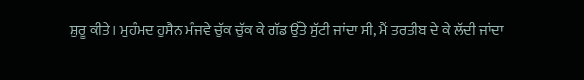ਸ਼ੁਰੂ ਕੀਤੇ। ਮੁਹੰਮਦ ਹੁਸੈਨ ਮੰਜਵੇ ਚੁੱਕ ਚੁੱਕ ਕੇ ਗੱਡ ਉੱਤੇ ਸੁੱਟੀ ਜਾਂਦਾ ਸੀ, ਮੈਂ ਤਰਤੀਬ ਦੇ ਕੇ ਲੱਦੀ ਜਾਂਦਾ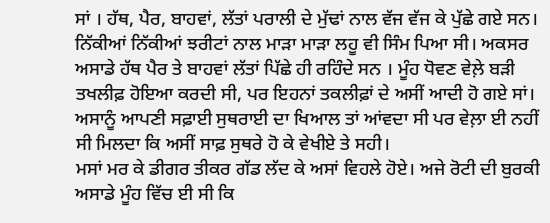ਸਾਂ । ਹੱਥ, ਪੈਰ, ਬਾਹਵਾਂ, ਲੱਤਾਂ ਪਰਾਲੀ ਦੇ ਮੁੱਢਾਂ ਨਾਲ ਵੱਜ ਵੱਜ ਕੇ ਪੁੱਛੇ ਗਏ ਸਨ। ਨਿੱਕੀਆਂ ਨਿੱਕੀਆਂ ਝਰੀਟਾਂ ਨਾਲ ਮਾੜਾ ਮਾੜਾ ਲਹੂ ਵੀ ਸਿੰਮ ਪਿਆ ਸੀ। ਅਕਸਰ ਅਸਾਡੇ ਹੱਥ ਪੈਰ ਤੇ ਬਾਹਵਾਂ ਲੱਤਾਂ ਪਿੱਛੇ ਹੀ ਰਹਿੰਦੇ ਸਨ । ਮੂੰਹ ਧੋਵਣ ਵੇਲ਼ੇ ਬੜੀ ਤਖਲੀਫ਼ ਹੋਇਆ ਕਰਦੀ ਸੀ, ਪਰ ਇਹਨਾਂ ਤਕਲੀਫ਼ਾਂ ਦੇ ਅਸੀਂ ਆਦੀ ਹੋ ਗਏ ਸਾਂ।
ਅਸਾਨੂੰ ਆਪਣੀ ਸਫ਼ਾਈ ਸੁਥਰਾਈ ਦਾ ਖਿਆਲ ਤਾਂ ਆਂਵਦਾ ਸੀ ਪਰ ਵੇਲ਼ਾ ਈ ਨਹੀਂ ਸੀ ਮਿਲਦਾ ਕਿ ਅਸੀਂ ਸਾਫ਼ ਸੁਥਰੇ ਹੋ ਕੇ ਵੇਖੀਏ ਤੇ ਸਹੀ।
ਮਸਾਂ ਮਰ ਕੇ ਡੀਗਰ ਤੀਕਰ ਗੱਡ ਲੱਦ ਕੇ ਅਸਾਂ ਵਿਹਲੇ ਹੋਏ। ਅਜੇ ਰੋਟੀ ਦੀ ਬੁਰਕੀ ਅਸਾਡੇ ਮੂੰਹ ਵਿੱਚ ਈ ਸੀ ਕਿ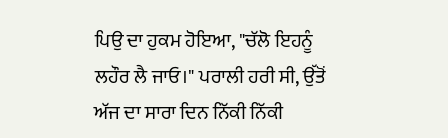ਪਿਉ ਦਾ ਹੁਕਮ ਹੋਇਆ, "ਚੱਲੋ ਇਹਨੂੰ ਲਹੌਰ ਲੈ ਜਾਓ।" ਪਰਾਲੀ ਹਰੀ ਸੀ, ਉੱਤੋਂ ਅੱਜ ਦਾ ਸਾਰਾ ਦਿਨ ਨਿੱਕੀ ਨਿੱਕੀ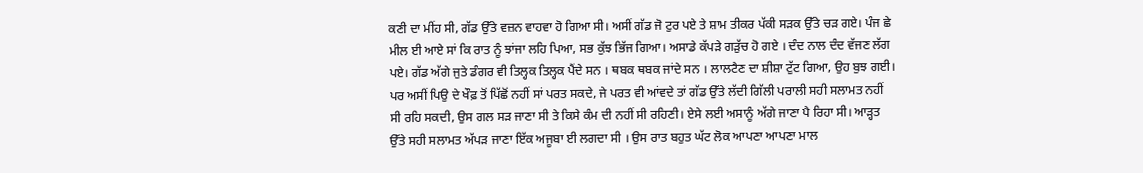ਕਣੀ ਦਾ ਮੀਂਹ ਸੀ, ਗੱਡ ਉੱਤੇ ਵਜ਼ਨ ਵਾਹਵਾ ਹੋ ਗਿਆ ਸੀ। ਅਸੀਂ ਗੱਡ ਜੋ ਟੁਰ ਪਏ ਤੇ ਸ਼ਾਮ ਤੀਕਰ ਪੱਕੀ ਸੜਕ ਉੱਤੇ ਚੜ ਗਏ। ਪੰਜ ਛੇ ਮੀਲ ਈ ਆਏ ਸਾਂ ਕਿ ਰਾਤ ਨੂੰ ਝਾਂਜਾ ਲਹਿ ਪਿਆ, ਸਭ ਕੁੱਝ ਭਿੱਜ ਗਿਆ। ਅਸਾਡੇ ਕੱਪੜੇ ਗੜੁੱਚ ਹੋ ਗਏ । ਦੰਦ ਨਾਲ ਦੰਦ ਵੱਜਣ ਲੱਗ ਪਏ। ਗੱਡ ਅੱਗੇ ਜੁਤੇ ਡੰਗਰ ਵੀ ਤਿਲ੍ਹਕ ਤਿਲ੍ਹਕ ਪੈਂਦੇ ਸਨ । ਥਬਕ ਥਬਕ ਜਾਂਦੇ ਸਨ । ਲਾਲਟੈਣ ਦਾ ਸ਼ੀਸ਼ਾ ਟੁੱਟ ਗਿਆ, ਉਹ ਬੁਝ ਗਈ। ਪਰ ਅਸੀਂ ਪਿਉ ਦੇ ਖੌਫ਼ ਤੋਂ ਪਿੱਛੋਂ ਨਹੀਂ ਸਾਂ ਪਰਤ ਸਕਦੇ, ਜੇ ਪਰਤ ਵੀ ਆਂਵਦੇ ਤਾਂ ਗੱਡ ਉੱਤੇ ਲੱਦੀ ਗਿੱਲੀ ਪਰਾਲੀ ਸਹੀ ਸਲਾਮਤ ਨਹੀਂ ਸੀ ਰਹਿ ਸਕਦੀ, ਉਸ ਗਲ ਸੜ ਜਾਣਾ ਸੀ ਤੇ ਕਿਸੇ ਕੰਮ ਦੀ ਨਹੀਂ ਸੀ ਰਹਿਣੀ। ਏਸੇ ਲਈ ਅਸਾਨੂੰ ਅੱਗੇ ਜਾਣਾ ਪੈ ਰਿਹਾ ਸੀ। ਆੜ੍ਹਤ ਉੱਤੇ ਸਹੀ ਸਲਾਮਤ ਅੱਪੜ ਜਾਣਾ ਇੱਕ ਅਜੂਬਾ ਈ ਲਗਦਾ ਸੀ । ਉਸ ਰਾਤ ਬਹੁਤ ਘੱਟ ਲੋਕ ਆਪਣਾ ਆਪਣਾ ਮਾਲ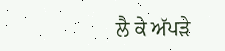ਲੈ ਕੇ ਅੱਪੜੇ